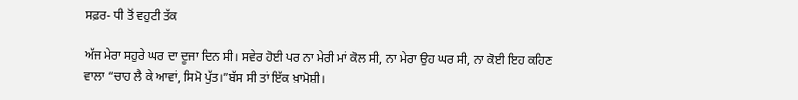ਸਫ਼ਰ- ਧੀ ਤੋਂ ਵਹੁਟੀ ਤੱਕ

ਅੱਜ ਮੇਰਾ ਸਹੁਰੇ ਘਰ ਦਾ ਦੂਜਾ ਦਿਨ ਸੀ। ਸਵੇਰ ਹੋਈ ਪਰ ਨਾ ਮੇਰੀ ਮਾਂ ਕੋਲ ਸੀ, ਨਾ ਮੇਰਾ ਉਹ ਘਰ ਸੀ, ਨਾ ਕੋਈ ਇਹ ਕਹਿਣ ਵਾਲਾ “ਚਾਹ ਲੈ ਕੇ ਆਵਾਂ, ਸਿਮੋ ਪੁੱਤ।”ਬੱਸ ਸੀ ਤਾਂ ਇੱਕ ਖ਼ਾਮੋਸ਼ੀ।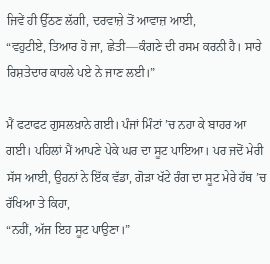ਜਿਵੇਂ ਹੀ ਉੱਠਣ ਲੱਗੀ, ਦਰਵਾਜ਼ੇ ਤੋਂ ਆਵਾਜ਼ ਆਈ,
“ਵਹੁਟੀਏ, ਤਿਆਰ ਹੋ ਜਾ, ਛੇਤੀ—ਕੰਗਣੇ ਦੀ ਰਸਮ ਕਰਨੀ ਹੈ। ਸਾਰੇ ਰਿਸ਼ਤੇਦਾਰ ਕਾਹਲੇ ਪਏ ਨੇ ਜਾਣ ਲਈ।”

ਮੈਂ ਫਟਾਫਟ ਗੁਸਲਖ਼ਾਨੇ ਗਈ। ਪੰਜਾਂ ਮਿੰਟਾਂ ’ਚ ਨਹਾ ਕੇ ਬਾਹਰ ਆ ਗਈ। ਪਹਿਲਾਂ ਮੈਂ ਆਪਣੇ ਪੇਕੇ ਘਰ ਦਾ ਸੂਟ ਪਾਇਆ। ਪਰ ਜਦੋਂ ਮੇਰੀ ਸੱਸ ਆਈ, ਉਹਨਾਂ ਨੇ ਇੱਕ ਵੱਡਾ, ਗੋੜਾ ਖੱਟੇ ਰੰਗ ਦਾ ਸੂਟ ਮੇਰੇ ਹੱਥ ’ਚ ਰੱਖਿਆ ਤੇ ਕਿਹਾ,
“ਨਹੀਂ, ਅੱਜ ਇਹ ਸੂਟ ਪਾਉਣਾ।”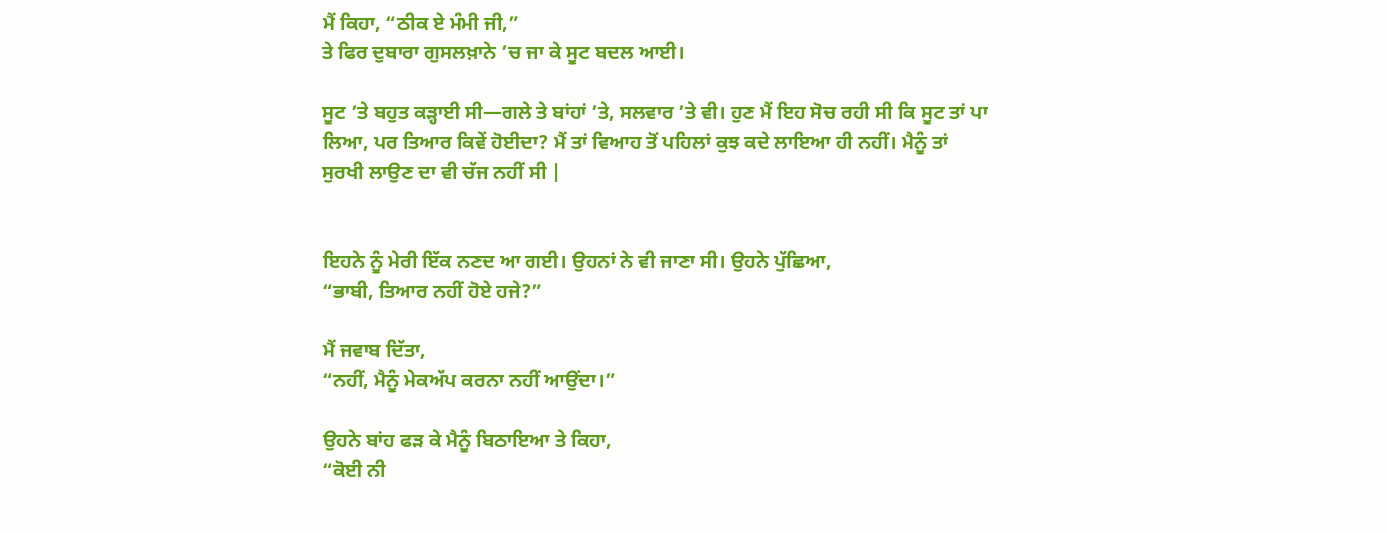ਮੈਂ ਕਿਹਾ, “ਠੀਕ ਏ ਮੰਮੀ ਜੀ,”
ਤੇ ਫਿਰ ਦੁਬਾਰਾ ਗੁਸਲਖ਼ਾਨੇ ’ਚ ਜਾ ਕੇ ਸੂਟ ਬਦਲ ਆਈ।

ਸੂਟ ’ਤੇ ਬਹੁਤ ਕੜ੍ਹਾਈ ਸੀ—ਗਲੇ ਤੇ ਬਾਂਹਾਂ ’ਤੇ, ਸਲਵਾਰ ’ਤੇ ਵੀ। ਹੁਣ ਮੈਂ ਇਹ ਸੋਚ ਰਹੀ ਸੀ ਕਿ ਸੂਟ ਤਾਂ ਪਾ ਲਿਆ, ਪਰ ਤਿਆਰ ਕਿਵੇਂ ਹੋਈਦਾ? ਮੈਂ ਤਾਂ ਵਿਆਹ ਤੋਂ ਪਹਿਲਾਂ ਕੁਝ ਕਦੇ ਲਾਇਆ ਹੀ ਨਹੀਂ। ਮੈਨੂੰ ਤਾਂ ਸੁਰਖੀ ਲਾਉਣ ਦਾ ਵੀ ਚੱਜ ਨਹੀਂ ਸੀ |


ਇਹਨੇ ਨੂੰ ਮੇਰੀ ਇੱਕ ਨਣਦ ਆ ਗਈ। ਉਹਨਾਂ ਨੇ ਵੀ ਜਾਣਾ ਸੀ। ਉਹਨੇ ਪੁੱਛਿਆ,
“ਭਾਬੀ, ਤਿਆਰ ਨਹੀਂ ਹੋਏ ਹਜੇ?”

ਮੈਂ ਜਵਾਬ ਦਿੱਤਾ,
“ਨਹੀਂ, ਮੈਨੂੰ ਮੇਕਅੱਪ ਕਰਨਾ ਨਹੀਂ ਆਉਂਦਾ।”

ਉਹਨੇ ਬਾਂਹ ਫੜ ਕੇ ਮੈਨੂੰ ਬਿਠਾਇਆ ਤੇ ਕਿਹਾ,
“ਕੋਈ ਨੀ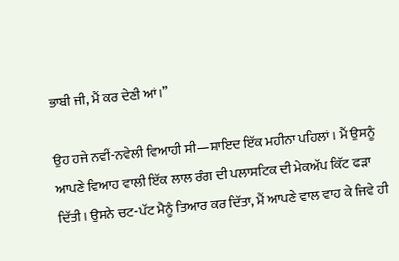ਭਾਬੀ ਜੀ, ਮੈਂ ਕਰ ਦੇਣੀ ਆਂ।”

ਉਹ ਹਜੇ ਨਵੀਂ-ਨਵੇਲੀ ਵਿਆਹੀ ਸੀ—ਸ਼ਾਇਦ ਇੱਕ ਮਹੀਨਾ ਪਹਿਲਾਂ। ਮੈਂ ਉਸਨੂੰ ਆਪਣੇ ਵਿਆਹ ਵਾਲੀ ਇੱਕ ਲਾਲ ਰੰਗ ਦੀ ਪਲਾਸਟਿਕ ਦੀ ਮੇਕਅੱਪ ਕਿੱਟ ਫੜਾ ਦਿੱਤੀ। ਉਸਨੇ ਚਟ-ਪੱਟ ਮੈਨੂੰ ਤਿਆਰ ਕਰ ਦਿੱਤਾ, ਮੈਂ ਆਪਣੇ ਵਾਲ ਵਾਹ ਕੇ ਜਿਵੇ ਹੀ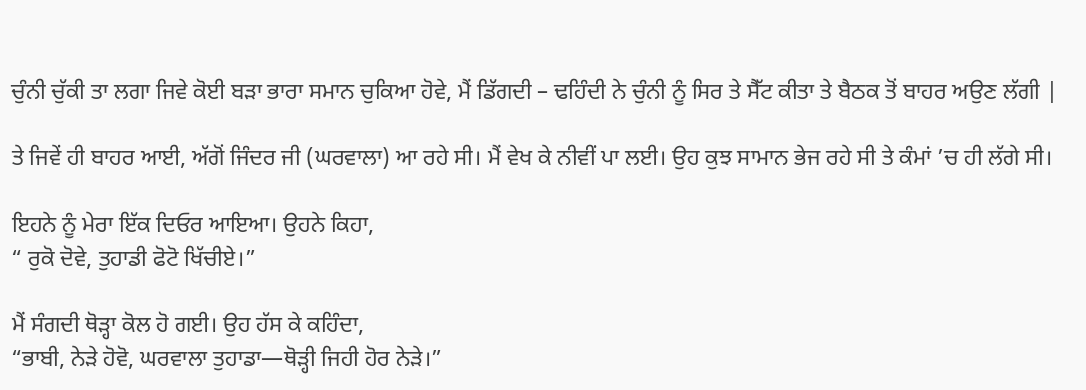ਚੁੰਨੀ ਚੁੱਕੀ ਤਾ ਲਗਾ ਜਿਵੇ ਕੋਈ ਬੜਾ ਭਾਰਾ ਸਮਾਨ ਚੁਕਿਆ ਹੋਵੇ, ਮੈਂ ਡਿੱਗਦੀ – ਢਹਿੰਦੀ ਨੇ ਚੁੰਨੀ ਨੂੰ ਸਿਰ ਤੇ ਸੈੱਟ ਕੀਤਾ ਤੇ ਬੈਠਕ ਤੋਂ ਬਾਹਰ ਅਉਣ ਲੱਗੀ |

ਤੇ ਜਿਵੇਂ ਹੀ ਬਾਹਰ ਆਈ, ਅੱਗੋਂ ਜਿੰਦਰ ਜੀ (ਘਰਵਾਲਾ) ਆ ਰਹੇ ਸੀ। ਮੈਂ ਵੇਖ ਕੇ ਨੀਵੀਂ ਪਾ ਲਈ। ਉਹ ਕੁਝ ਸਾਮਾਨ ਭੇਜ ਰਹੇ ਸੀ ਤੇ ਕੰਮਾਂ ’ਚ ਹੀ ਲੱਗੇ ਸੀ।

ਇਹਨੇ ਨੂੰ ਮੇਰਾ ਇੱਕ ਦਿਓਰ ਆਇਆ। ਉਹਨੇ ਕਿਹਾ,
“ ਰੁਕੋ ਦੋਵੇ, ਤੁਹਾਡੀ ਫੋਟੋ ਖਿੱਚੀਏ।”

ਮੈਂ ਸੰਗਦੀ ਥੋੜ੍ਹਾ ਕੋਲ ਹੋ ਗਈ। ਉਹ ਹੱਸ ਕੇ ਕਹਿੰਦਾ,
“ਭਾਬੀ, ਨੇੜੇ ਹੋਵੋ, ਘਰਵਾਲਾ ਤੁਹਾਡਾ—ਥੋੜ੍ਹੀ ਜਿਹੀ ਹੋਰ ਨੇੜੇ।”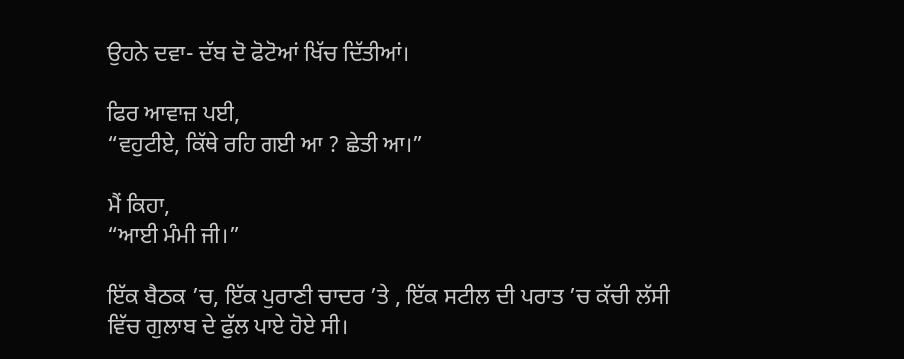ਉਹਨੇ ਦਵਾ- ਦੱਬ ਦੋ ਫੋਟੋਆਂ ਖਿੱਚ ਦਿੱਤੀਆਂ।

ਫਿਰ ਆਵਾਜ਼ ਪਈ,
“ਵਹੁਟੀਏ, ਕਿੱਥੇ ਰਹਿ ਗਈ ਆ ? ਛੇਤੀ ਆ।”

ਮੈਂ ਕਿਹਾ,
“ਆਈ ਮੰਮੀ ਜੀ।”

ਇੱਕ ਬੈਠਕ ’ਚ, ਇੱਕ ਪੁਰਾਣੀ ਚਾਦਰ ’ਤੇ , ਇੱਕ ਸਟੀਲ ਦੀ ਪਰਾਤ ’ਚ ਕੱਚੀ ਲੱਸੀ ਵਿੱਚ ਗੁਲਾਬ ਦੇ ਫੁੱਲ ਪਾਏ ਹੋਏ ਸੀ।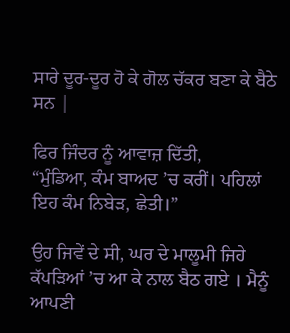ਸਾਰੇ ਦੂਰ-ਦੂਰ ਹੋ ਕੇ ਗੋਲ ਚੱਕਰ ਬਣਾ ਕੇ ਬੈਠੇ ਸਨ |

ਫਿਰ ਜਿੰਦਰ ਨੂੰ ਆਵਾਜ਼ ਦਿੱਤੀ,
“ਮੁੰਡਿਆ, ਕੰਮ ਬਾਅਦ ’ਚ ਕਰੀਂ। ਪਹਿਲਾਂ ਇਹ ਕੰਮ ਨਿਬੇੜ, ਛੇਤੀ।”

ਉਹ ਜਿਵੇਂ ਦੇ ਸੀ, ਘਰ ਦੇ ਮਾਲੂਮੀ ਜਿਹੇ ਕੱਪੜਿਆਂ ’ਚ ਆ ਕੇ ਨਾਲ ਬੈਠ ਗਏ । ਮੈਨੂੰ ਆਪਣੀ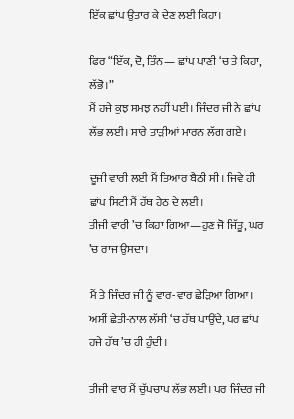ਇੱਕ ਛਾਂਪ ਉਤਾਰ ਕੇ ਦੇਣ ਲਈ ਕਿਹਾ।

ਫਿਰ “ਇੱਕ, ਦੋ, ਤਿੰਨ— ਛਾਂਪ ਪਾਣੀ ‘ਚ ਤੇ ਕਿਹਾ, ਲੱਭੋ।”
ਮੈਂ ਹਜੇ ਕੁਝ ਸਮਝ ਨਹੀਂ ਪਈ। ਜਿੰਦਰ ਜੀ ਨੇ ਛਾਂਪ ਲੱਭ ਲਈ। ਸਾਰੇ ਤਾੜੀਆਂ ਮਾਰਨ ਲੱਗ ਗਏ।

ਦੂਜੀ ਵਾਰੀ ਲਈ ਮੈਂ ਤਿਆਰ ਬੈਠੀ ਸੀ। ਜਿਵੇ ਹੀ ਛਾਂਪ ਸਿਟੀ ਮੈਂ ਹੱਥ ਹੇਠ ਦੇ ਲਈ।
ਤੀਜੀ ਵਾਰੀ ’ਚ ਕਿਹਾ ਗਿਆ—ਹੁਣ ਜੋ ਜਿੱਤੂ, ਘਰ ’ਚ ਰਾਜ ਉਸਦਾ।

ਮੈਂ ਤੇ ਜਿੰਦਰ ਜੀ ਨੂੰ ਵਾਰ-ਵਾਰ ਛੇੜਿਆ ਗਿਆ। ਅਸੀਂ ਛੇਤੀ-ਨਾਲ ਲੱਸੀ ‘ਚ ਹੱਥ ਪਾਉਂਦੇ, ਪਰ ਛਾਂਪ ਹਜੇ ਹੱਥ ’ਚ ਹੀ ਹੁੰਦੀ।

ਤੀਜੀ ਵਾਰ ਮੈਂ ਚੁੱਪਚਾਪ ਲੱਭ ਲਈ। ਪਰ ਜਿੰਦਰ ਜੀ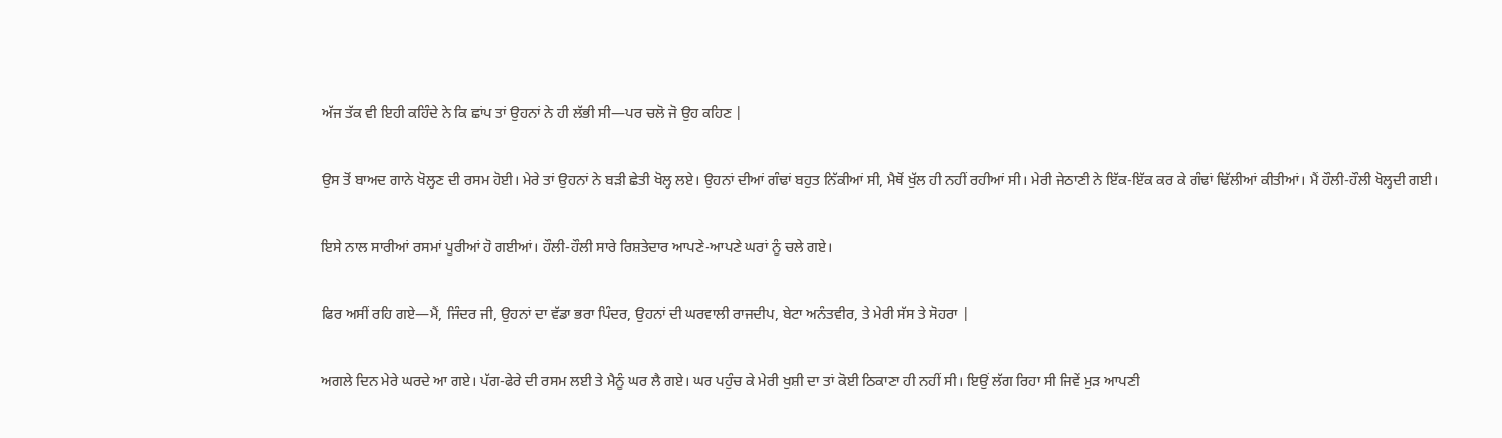ਅੱਜ ਤੱਕ ਵੀ ਇਹੀ ਕਹਿੰਦੇ ਨੇ ਕਿ ਛਾਂਪ ਤਾਂ ਉਹਨਾਂ ਨੇ ਹੀ ਲੱਭੀ ਸੀ—ਪਰ ਚਲੋ ਜੋ ਉਹ ਕਹਿਣ |

ਉਸ ਤੋਂ ਬਾਅਦ ਗਾਨੇ ਖੋਲ੍ਹਣ ਦੀ ਰਸਮ ਹੋਈ। ਮੇਰੇ ਤਾਂ ਉਹਨਾਂ ਨੇ ਬੜੀ ਛੇਤੀ ਖੋਲ੍ਹ ਲਏ। ਉਹਨਾਂ ਦੀਆਂ ਗੰਢਾਂ ਬਹੁਤ ਨਿੱਕੀਆਂ ਸੀ, ਮੈਥੋਂ ਖੁੱਲ ਹੀ ਨਹੀਂ ਰਹੀਆਂ ਸੀ। ਮੇਰੀ ਜੇਠਾਣੀ ਨੇ ਇੱਕ-ਇੱਕ ਕਰ ਕੇ ਗੰਢਾਂ ਢਿੱਲੀਆਂ ਕੀਤੀਆਂ। ਮੈਂ ਹੌਲੀ-ਹੌਲੀ ਖੋਲ੍ਹਦੀ ਗਈ।

ਇਸੇ ਨਾਲ ਸਾਰੀਆਂ ਰਸਮਾਂ ਪੂਰੀਆਂ ਹੋ ਗਈਆਂ। ਹੌਲੀ-ਹੌਲੀ ਸਾਰੇ ਰਿਸ਼ਤੇਦਾਰ ਆਪਣੇ-ਆਪਣੇ ਘਰਾਂ ਨੂੰ ਚਲੇ ਗਏ।

ਫਿਰ ਅਸੀਂ ਰਹਿ ਗਏ—ਮੈਂ, ਜਿੰਦਰ ਜੀ, ਉਹਨਾਂ ਦਾ ਵੱਡਾ ਭਰਾ ਪਿੰਦਰ, ਉਹਨਾਂ ਦੀ ਘਰਵਾਲੀ ਰਾਜਦੀਪ, ਬੇਟਾ ਅਨੰਤਵੀਰ, ਤੇ ਮੇਰੀ ਸੱਸ ਤੇ ਸੋਹਰਾ |

ਅਗਲੇ ਦਿਨ ਮੇਰੇ ਘਰਦੇ ਆ ਗਏ। ਪੱਗ-ਫੇਰੇ ਦੀ ਰਸਮ ਲਈ ਤੇ ਮੈਨੂੰ ਘਰ ਲੈ ਗਏ। ਘਰ ਪਹੁੰਚ ਕੇ ਮੇਰੀ ਖੁਸ਼ੀ ਦਾ ਤਾਂ ਕੋਈ ਠਿਕਾਣਾ ਹੀ ਨਹੀਂ ਸੀ। ਇਉਂ ਲੱਗ ਰਿਹਾ ਸੀ ਜਿਵੇਂ ਮੁੜ ਆਪਣੀ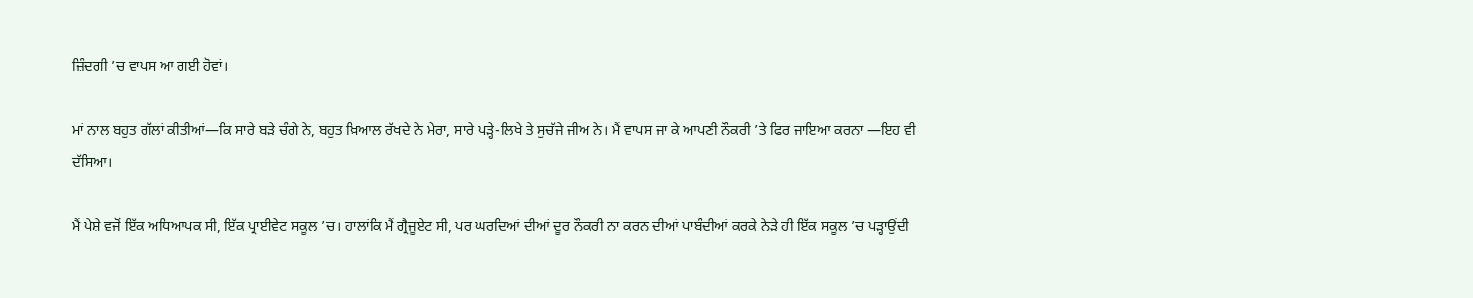ਜ਼ਿੰਦਗੀ ’ਚ ਵਾਪਸ ਆ ਗਈ ਹੋਵਾਂ।

ਮਾਂ ਨਾਲ ਬਹੁਤ ਗੱਲਾਂ ਕੀਤੀਆਂ—ਕਿ ਸਾਰੇ ਬੜੇ ਚੰਗੇ ਨੇ, ਬਹੁਤ ਖ਼ਿਆਲ ਰੱਖਦੇ ਨੇ ਮੇਰਾ, ਸਾਰੇ ਪੜ੍ਹੇ-ਲਿਖੇ ਤੇ ਸੁਚੱਜੇ ਜੀਅ ਨੇ। ਮੈਂ ਵਾਪਸ ਜਾ ਕੇ ਆਪਣੀ ਨੌਕਰੀ ’ਤੇ ਫਿਰ ਜਾਇਆ ਕਰਨਾ —ਇਹ ਵੀ ਦੱਸਿਆ।

ਮੈਂ ਪੇਸ਼ੇ ਵਜੋਂ ਇੱਕ ਅਧਿਆਪਕ ਸੀ, ਇੱਕ ਪ੍ਰਾਈਵੇਟ ਸਕੂਲ ’ਚ। ਹਾਲਾਂਕਿ ਮੈਂ ਗ੍ਰੈਜੂਏਟ ਸੀ, ਪਰ ਘਰਦਿਆਂ ਦੀਆਂ ਦੂਰ ਨੌਕਰੀ ਨਾ ਕਰਨ ਦੀਆਂ ਪਾਬੰਦੀਆਂ ਕਰਕੇ ਨੇੜੇ ਹੀ ਇੱਕ ਸਕੂਲ ’ਚ ਪੜ੍ਹਾਉਂਦੀ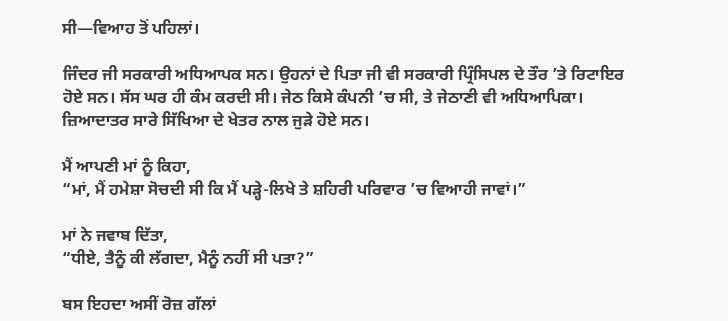ਸੀ—ਵਿਆਹ ਤੋਂ ਪਹਿਲਾਂ।

ਜਿੰਦਰ ਜੀ ਸਰਕਾਰੀ ਅਧਿਆਪਕ ਸਨ। ਉਹਨਾਂ ਦੇ ਪਿਤਾ ਜੀ ਵੀ ਸਰਕਾਰੀ ਪ੍ਰਿੰਸਿਪਲ ਦੇ ਤੌਰ ’ਤੇ ਰਿਟਾਇਰ ਹੋਏ ਸਨ। ਸੱਸ ਘਰ ਹੀ ਕੰਮ ਕਰਦੀ ਸੀ। ਜੇਠ ਕਿਸੇ ਕੰਪਨੀ ’ਚ ਸੀ, ਤੇ ਜੇਠਾਣੀ ਵੀ ਅਧਿਆਪਿਕਾ। ਜ਼ਿਆਦਾਤਰ ਸਾਰੇ ਸਿੱਖਿਆ ਦੇ ਖੇਤਰ ਨਾਲ ਜੁੜੇ ਹੋਏ ਸਨ।

ਮੈਂ ਆਪਣੀ ਮਾਂ ਨੂੰ ਕਿਹਾ,
“ਮਾਂ, ਮੈਂ ਹਮੇਸ਼ਾ ਸੋਚਦੀ ਸੀ ਕਿ ਮੈਂ ਪੜ੍ਹੇ-ਲਿਖੇ ਤੇ ਸ਼ਹਿਰੀ ਪਰਿਵਾਰ ’ਚ ਵਿਆਹੀ ਜਾਵਾਂ।”

ਮਾਂ ਨੇ ਜਵਾਬ ਦਿੱਤਾ,
“ਧੀਏ, ਤੈਨੂੰ ਕੀ ਲੱਗਦਾ, ਮੈਨੂੰ ਨਹੀਂ ਸੀ ਪਤਾ?”

ਬਸ ਇਹਦਾ ਅਸੀਂ ਰੋਜ਼ ਗੱਲਾਂ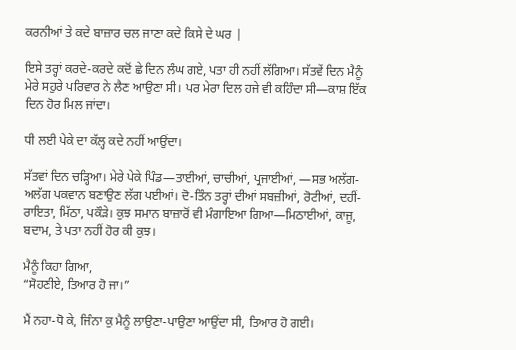ਕਰਨੀਆਂ ਤੇ ਕਦੇ ਬਾਜ਼ਾਰ ਚਲ ਜਾਣਾ ਕਦੇ ਕਿਸੇ ਦੇ ਘਰ |

ਇਸੇ ਤਰ੍ਹਾਂ ਕਰਦੇ-ਕਰਦੇ ਕਦੋਂ ਛੇ ਦਿਨ ਲੰਘ ਗਏ, ਪਤਾ ਹੀ ਨਹੀਂ ਲੱਗਿਆ। ਸੱਤਵੇਂ ਦਿਨ ਮੈਨੂੰ ਮੇਰੇ ਸਹੁਰੇ ਪਰਿਵਾਰ ਨੇ ਲੈਣ ਆਉਣਾ ਸੀ। ਪਰ ਮੇਰਾ ਦਿਲ ਹਜੇ ਵੀ ਕਹਿੰਦਾ ਸੀ—ਕਾਸ਼ ਇੱਕ ਦਿਨ ਹੋਰ ਮਿਲ ਜਾਂਦਾ।

ਧੀ ਲਈ ਪੇਕੇ ਦਾ ਕੱਲ੍ਹ ਕਦੇ ਨਹੀਂ ਆਉਂਦਾ।

ਸੱਤਵਾਂ ਦਿਨ ਚੜ੍ਹਿਆ। ਮੇਰੇ ਪੇਕੇ ਪਿੰਡ—ਤਾਈਆਂ, ਚਾਚੀਆਂ, ਪ੍ਰਜਾਈਆਂ, —ਸਭ ਅਲੱਗ-ਅਲੱਗ ਪਕਵਾਨ ਬਣਾਉਣ ਲੱਗ ਪਈਆਂ। ਦੋ-ਤਿੰਨ ਤਰ੍ਹਾਂ ਦੀਆਂ ਸਬਜ਼ੀਆਂ, ਰੋਟੀਆਂ, ਦਹੀਂ-ਰਾਇਤਾ, ਮਿੱਠਾ, ਪਕੌੜੇ। ਕੁਝ ਸਮਾਨ ਬਾਜ਼ਾਰੋਂ ਵੀ ਮੰਗਾਇਆ ਗਿਆ—ਮਿਠਾਈਆਂ, ਕਾਜੂ, ਬਦਾਮ, ਤੇ ਪਤਾ ਨਹੀਂ ਹੋਰ ਕੀ ਕੁਝ।

ਮੈਨੂੰ ਕਿਹਾ ਗਿਆ,
“ਸੋਹਣੀਏ, ਤਿਆਰ ਹੋ ਜਾ।”

ਮੈਂ ਨਹਾ-ਧੋ ਕੇ, ਜਿੰਨਾ ਕੁ ਮੈਨੂੰ ਲਾਉਣਾ-ਪਾਉਣਾ ਆਉਂਦਾ ਸੀ, ਤਿਆਰ ਹੋ ਗਈ।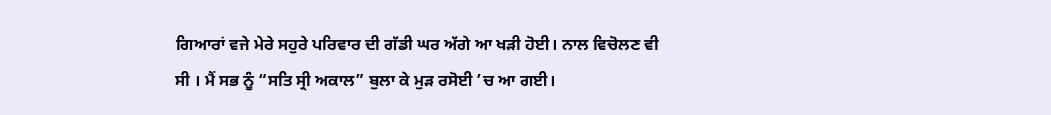ਗਿਆਰਾਂ ਵਜੇ ਮੇਰੇ ਸਹੁਰੇ ਪਰਿਵਾਰ ਦੀ ਗੱਡੀ ਘਰ ਅੱਗੇ ਆ ਖੜੀ ਹੋਈ। ਨਾਲ ਵਿਚੋਲਣ ਵੀ ਸੀ । ਮੈਂ ਸਭ ਨੂੰ “ਸਤਿ ਸ੍ਰੀ ਅਕਾਲ” ਬੁਲਾ ਕੇ ਮੁੜ ਰਸੋਈ ’ਚ ਆ ਗਈ।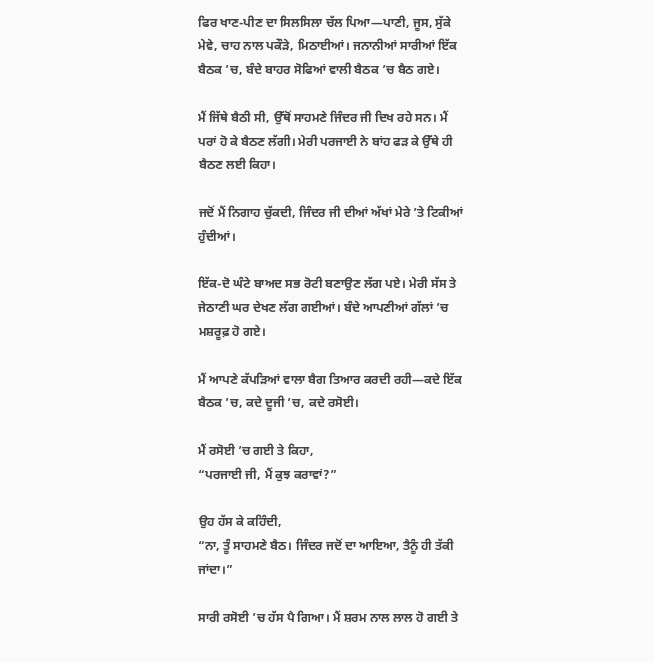ਫਿਰ ਖਾਣ-ਪੀਣ ਦਾ ਸਿਲਸਿਲਾ ਚੱਲ ਪਿਆ—ਪਾਣੀ, ਜੂਸ, ਸੁੱਕੇ ਮੇਵੇ, ਚਾਹ ਨਾਲ ਪਕੌੜੇ, ਮਿਠਾਈਆਂ। ਜਨਾਨੀਆਂ ਸਾਰੀਆਂ ਇੱਕ ਬੈਠਕ ’ਚ, ਬੰਦੇ ਬਾਹਰ ਸੋਫਿਆਂ ਵਾਲੀ ਬੈਠਕ ’ਚ ਬੈਠ ਗਏ।

ਮੈਂ ਜਿੱਥੇ ਬੈਠੀ ਸੀ, ਉੱਥੋਂ ਸਾਹਮਣੇ ਜਿੰਦਰ ਜੀ ਦਿਖ ਰਹੇ ਸਨ। ਮੈਂ ਪਰਾਂ ਹੋ ਕੇ ਬੈਠਣ ਲੱਗੀ। ਮੇਰੀ ਪਰਜਾਈ ਨੇ ਬਾਂਹ ਫੜ ਕੇ ਉੱਥੇ ਹੀ ਬੈਠਣ ਲਈ ਕਿਹਾ।

ਜਦੋਂ ਮੈਂ ਨਿਗਾਹ ਚੁੱਕਦੀ, ਜਿੰਦਰ ਜੀ ਦੀਆਂ ਅੱਖਾਂ ਮੇਰੇ ’ਤੇ ਟਿਕੀਆਂ ਹੁੰਦੀਆਂ।

ਇੱਕ-ਦੋ ਘੰਟੇ ਬਾਅਦ ਸਭ ਰੋਟੀ ਬਣਾਉਣ ਲੱਗ ਪਏ। ਮੇਰੀ ਸੱਸ ਤੇ ਜੇਠਾਣੀ ਘਰ ਦੇਖਣ ਲੱਗ ਗਈਆਂ। ਬੰਦੇ ਆਪਣੀਆਂ ਗੱਲਾਂ ’ਚ ਮਸ਼ਰੂਫ਼ ਹੋ ਗਏ।

ਮੈਂ ਆਪਣੇ ਕੱਪੜਿਆਂ ਵਾਲਾ ਬੈਗ ਤਿਆਰ ਕਰਦੀ ਰਹੀ—ਕਦੇ ਇੱਕ ਬੈਠਕ ’ਚ, ਕਦੇ ਦੂਜੀ ’ਚ, ਕਦੇ ਰਸੋਈ।

ਮੈਂ ਰਸੋਈ ’ਚ ਗਈ ਤੇ ਕਿਹਾ,
“ਪਰਜਾਈ ਜੀ, ਮੈਂ ਕੁਝ ਕਰਾਵਾਂ?”

ਉਹ ਹੱਸ ਕੇ ਕਹਿੰਦੀ,
“ਨਾ, ਤੂੰ ਸਾਹਮਣੇ ਬੈਠ। ਜਿੰਦਰ ਜਦੋਂ ਦਾ ਆਇਆ, ਤੈਨੂੰ ਹੀ ਤੱਕੀ ਜਾਂਦਾ।”

ਸਾਰੀ ਰਸੋਈ ’ਚ ਹੱਸ ਪੈ ਗਿਆ। ਮੈਂ ਸ਼ਰਮ ਨਾਲ ਲਾਲ ਹੋ ਗਈ ਤੇ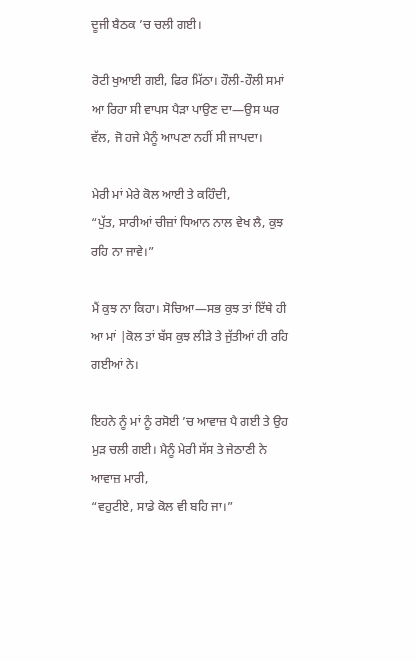ਦੂਜੀ ਬੈਠਕ ’ਚ ਚਲੀ ਗਈ।

ਰੋਟੀ ਖੁਆਈ ਗਈ, ਫਿਰ ਮਿੱਠਾ। ਹੌਲੀ-ਹੌਲੀ ਸਮਾਂ ਆ ਰਿਹਾ ਸੀ ਵਾਪਸ ਪੈੜਾ ਪਾਉਣ ਦਾ—ਉਸ ਘਰ ਵੱਲ, ਜੋ ਹਜੇ ਮੈਨੂੰ ਆਪਣਾ ਨਹੀਂ ਸੀ ਜਾਪਦਾ।

ਮੇਰੀ ਮਾਂ ਮੇਰੇ ਕੋਲ ਆਈ ਤੇ ਕਹਿੰਦੀ,
“ਪੁੱਤ, ਸਾਰੀਆਂ ਚੀਜ਼ਾਂ ਧਿਆਨ ਨਾਲ ਵੇਖ ਲੈ, ਕੁਝ ਰਹਿ ਨਾ ਜਾਵੇ।”

ਮੈਂ ਕੁਝ ਨਾ ਕਿਹਾ। ਸੋਚਿਆ—ਸਭ ਕੁਝ ਤਾਂ ਇੱਥੇ ਹੀ ਆ ਮਾਂ |ਕੋਲ ਤਾਂ ਬੱਸ ਕੁਝ ਲੀੜੇ ਤੇ ਜੁੱਤੀਆਂ ਹੀ ਰਹਿ ਗਈਆਂ ਨੇ।

ਇਹਨੇ ਨੂੰ ਮਾਂ ਨੂੰ ਰਸੋਈ ’ਚ ਆਵਾਜ਼ ਪੈ ਗਈ ਤੇ ਉਹ ਮੁੜ ਚਲੀ ਗਈ। ਮੈਨੂੰ ਮੇਰੀ ਸੱਸ ਤੇ ਜੇਠਾਣੀ ਨੇ ਆਵਾਜ਼ ਮਾਰੀ,
“ਵਹੁਟੀਏ, ਸਾਡੇ ਕੋਲ ਵੀ ਬਹਿ ਜਾ।”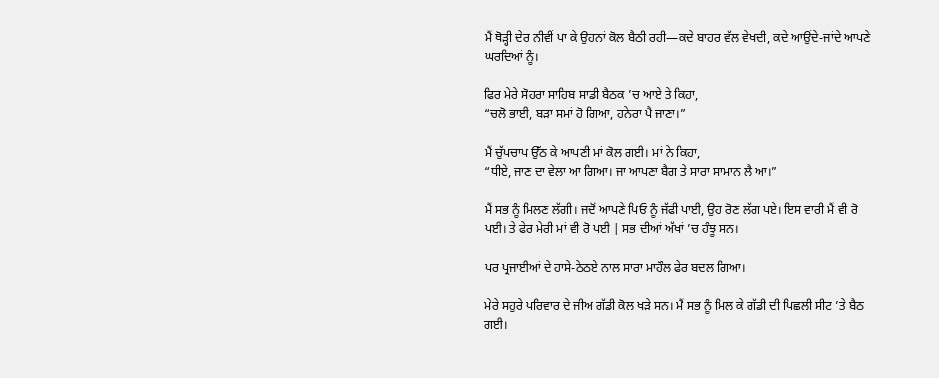ਮੈਂ ਥੋੜ੍ਹੀ ਦੇਰ ਨੀਵੀਂ ਪਾ ਕੇ ਉਹਨਾਂ ਕੋਲ ਬੈਠੀ ਰਹੀ—ਕਦੇ ਬਾਹਰ ਵੱਲ ਵੇਖਦੀ, ਕਦੇ ਆਉਂਦੇ-ਜਾਂਦੇ ਆਪਣੇ ਘਰਦਿਆਂ ਨੂੰ।

ਫਿਰ ਮੇਰੇ ਸੋਹਰਾ ਸਾਹਿਬ ਸਾਡੀ ਬੈਠਕ ’ਚ ਆਏ ਤੇ ਕਿਹਾ,
“ਚਲੋ ਭਾਈ, ਬੜਾ ਸਮਾਂ ਹੋ ਗਿਆ, ਹਨੇਰਾ ਪੈ ਜਾਣਾ।”

ਮੈਂ ਚੁੱਪਚਾਪ ਉੱਠ ਕੇ ਆਪਣੀ ਮਾਂ ਕੋਲ ਗਈ। ਮਾਂ ਨੇ ਕਿਹਾ,
“ਧੀਏ, ਜਾਣ ਦਾ ਵੇਲਾ ਆ ਗਿਆ। ਜਾ ਆਪਣਾ ਬੈਗ ਤੇ ਸਾਰਾ ਸਾਮਾਨ ਲੈ ਆ।”

ਮੈਂ ਸਭ ਨੂੰ ਮਿਲਣ ਲੱਗੀ। ਜਦੋਂ ਆਪਣੇ ਪਿਓ ਨੂੰ ਜੱਫੀ ਪਾਈ, ਉਹ ਰੋਣ ਲੱਗ ਪਏ। ਇਸ ਵਾਰੀ ਮੈਂ ਵੀ ਰੋ ਪਈ। ਤੇ ਫੇਰ ਮੇਰੀ ਮਾਂ ਵੀ ਰੋ ਪਈ | ਸਭ ਦੀਆਂ ਅੱਖਾਂ ’ਚ ਹੰਝੂ ਸਨ।

ਪਰ ਪ੍ਰਜਾਈਆਂ ਦੇ ਹਾਸੇ-ਠੇਠਏ ਨਾਲ ਸਾਰਾ ਮਾਹੌਲ ਫੇਰ ਬਦਲ ਗਿਆ।

ਮੇਰੇ ਸਹੁਰੇ ਪਰਿਵਾਰ ਦੇ ਜੀਅ ਗੱਡੀ ਕੋਲ ਖੜੇ ਸਨ। ਮੈਂ ਸਭ ਨੂੰ ਮਿਲ ਕੇ ਗੱਡੀ ਦੀ ਪਿਛਲੀ ਸੀਟ ’ਤੇ ਬੈਠ ਗਈ।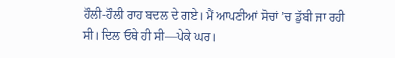ਹੌਲੀ-ਹੌਲੀ ਰਾਹ ਬਦਲ ਦੇ ਗਏ। ਮੈਂ ਆਪਣੀਆਂ ਸੋਚਾਂ ’ਚ ਡੁੱਬੀ ਜਾ ਰਹੀ ਸੀ। ਦਿਲ ਓਥੇ ਹੀ ਸੀ—ਪੇਕੇ ਘਰ।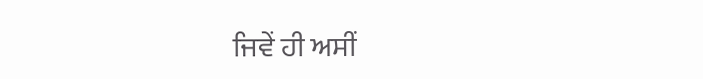ਜਿਵੇਂ ਹੀ ਅਸੀਂ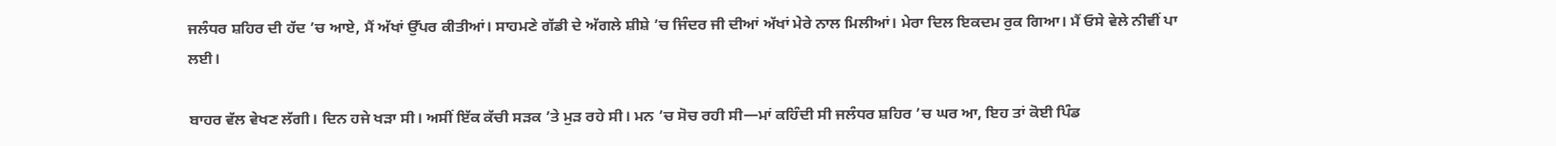ਜਲੰਧਰ ਸ਼ਹਿਰ ਦੀ ਹੱਦ ’ਚ ਆਏ, ਮੈਂ ਅੱਖਾਂ ਉੱਪਰ ਕੀਤੀਆਂ। ਸਾਹਮਣੇ ਗੱਡੀ ਦੇ ਅੱਗਲੇ ਸ਼ੀਸ਼ੇ ’ਚ ਜਿੰਦਰ ਜੀ ਦੀਆਂ ਅੱਖਾਂ ਮੇਰੇ ਨਾਲ ਮਿਲੀਆਂ। ਮੇਰਾ ਦਿਲ ਇਕਦਮ ਰੁਕ ਗਿਆ। ਮੈਂ ਓਸੇ ਵੇਲੇ ਨੀਵੀਂ ਪਾ ਲਈ।

ਬਾਹਰ ਵੱਲ ਵੇਖਣ ਲੱਗੀ। ਦਿਨ ਹਜੇ ਖੜਾ ਸੀ। ਅਸੀਂ ਇੱਕ ਕੱਚੀ ਸੜਕ ’ਤੇ ਮੁੜ ਰਹੇ ਸੀ। ਮਨ ’ਚ ਸੋਚ ਰਹੀ ਸੀ—ਮਾਂ ਕਹਿੰਦੀ ਸੀ ਜਲੰਧਰ ਸ਼ਹਿਰ ’ਚ ਘਰ ਆ, ਇਹ ਤਾਂ ਕੋਈ ਪਿੰਡ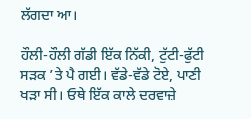ਲੱਗਦਾ ਆ।

ਹੌਲੀ-ਹੌਲੀ ਗੱਡੀ ਇੱਕ ਨਿੱਕੀ, ਟੁੱਟੀ-ਫੁੱਟੀ ਸੜਕ ’ਤੇ ਪੈ ਗਈ। ਵੱਡੇ-ਵੱਡੇ ਟੋਏ, ਪਾਣੀ ਖੜਾ ਸੀ। ਓਥੇ ਇੱਕ ਕਾਲੇ ਦਰਵਾਜ਼ੇ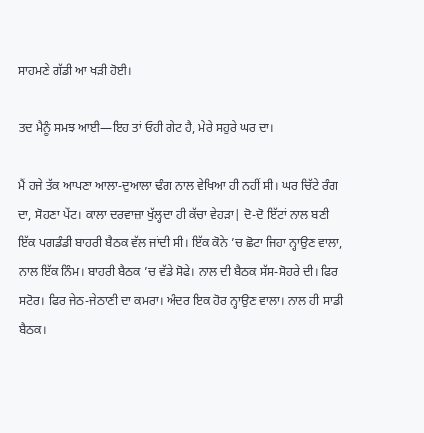ਸਾਹਮਣੇ ਗੱਡੀ ਆ ਖੜੀ ਹੋਈ।

ਤਦ ਮੈਨੂੰ ਸਮਝ ਆਈ—ਇਹ ਤਾਂ ਓਹੀ ਗੇਟ ਹੈ, ਮੇਰੇ ਸਹੁਰੇ ਘਰ ਦਾ।

ਮੈਂ ਹਜੇ ਤੱਕ ਆਪਣਾ ਆਲਾ-ਦੁਆਲਾ ਢੰਗ ਨਾਲ ਵੇਖਿਆ ਹੀ ਨਹੀਂ ਸੀ। ਘਰ ਚਿੱਟੇ ਰੰਗ ਦਾ, ਸੋਹਣਾ ਪੇਂਟ। ਕਾਲਾ ਦਰਵਾਜ਼ਾ ਖੁੱਲ੍ਹਦਾ ਹੀ ਕੱਚਾ ਵੇਹੜਾ| ਦੋ-ਦੋ ਇੱਟਾਂ ਨਾਲ ਬਣੀ ਇੱਕ ਪਗਡੰਡੀ ਬਾਹਰੀ ਬੈਠਕ ਵੱਲ ਜਾਂਦੀ ਸੀ। ਇੱਕ ਕੋਨੇ ’ਚ ਛੋਟਾ ਜਿਹਾ ਨ੍ਹਾਉਣ ਵਾਲਾ, ਨਾਲ ਇੱਕ ਨਿੰਮ। ਬਾਹਰੀ ਬੈਠਕ ’ਚ ਵੱਡੇ ਸੋਫੇ। ਨਾਲ ਦੀ ਬੈਠਕ ਸੱਸ-ਸੋਹਰੇ ਦੀ। ਫਿਰ ਸਟੋਰ। ਫਿਰ ਜੇਠ-ਜੇਠਾਣੀ ਦਾ ਕਮਰਾ। ਅੰਦਰ ਇਕ ਹੋਰ ਨ੍ਹਾਉਣ ਵਾਲਾ। ਨਾਲ ਹੀ ਸਾਡੀ ਬੈਠਕ।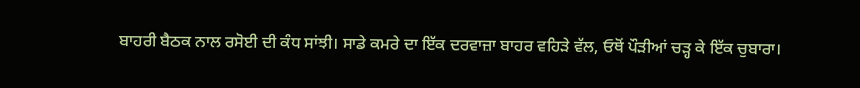ਬਾਹਰੀ ਬੈਠਕ ਨਾਲ ਰਸੋਈ ਦੀ ਕੰਧ ਸਾਂਝੀ। ਸਾਡੇ ਕਮਰੇ ਦਾ ਇੱਕ ਦਰਵਾਜ਼ਾ ਬਾਹਰ ਵਹਿੜੇ ਵੱਲ, ਓਥੋਂ ਪੌੜੀਆਂ ਚੜ੍ਹ ਕੇ ਇੱਕ ਚੁਬਾਰਾ।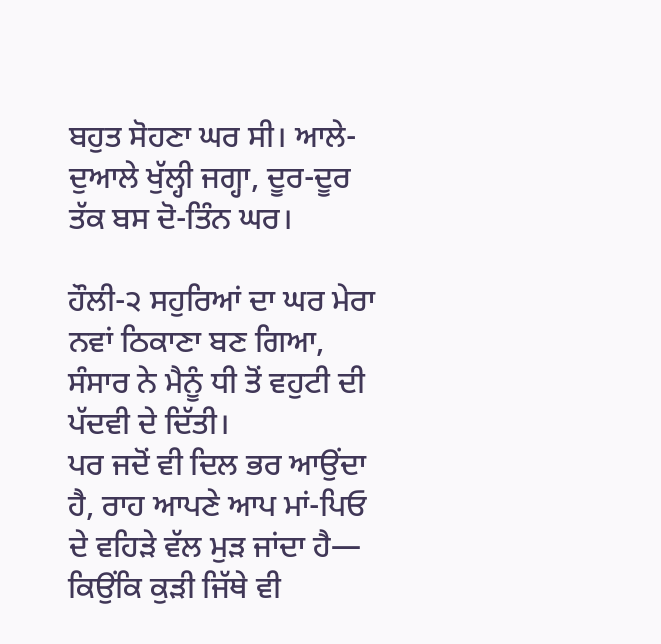ਬਹੁਤ ਸੋਹਣਾ ਘਰ ਸੀ। ਆਲੇ-ਦੁਆਲੇ ਖੁੱਲ੍ਹੀ ਜਗ੍ਹਾ, ਦੂਰ-ਦੂਰ ਤੱਕ ਬਸ ਦੋ-ਤਿੰਨ ਘਰ।

ਹੌਲੀ-੨ ਸਹੁਰਿਆਂ ਦਾ ਘਰ ਮੇਰਾ ਨਵਾਂ ਠਿਕਾਣਾ ਬਣ ਗਿਆ, ਸੰਸਾਰ ਨੇ ਮੈਨੂੰ ਧੀ ਤੋਂ ਵਹੁਟੀ ਦੀ ਪੱਦਵੀ ਦੇ ਦਿੱਤੀ।
ਪਰ ਜਦੋਂ ਵੀ ਦਿਲ ਭਰ ਆਉਂਦਾ ਹੈ, ਰਾਹ ਆਪਣੇ ਆਪ ਮਾਂ-ਪਿਓ ਦੇ ਵਹਿੜੇ ਵੱਲ ਮੁੜ ਜਾਂਦਾ ਹੈ—
ਕਿਉਂਕਿ ਕੁੜੀ ਜਿੱਥੇ ਵੀ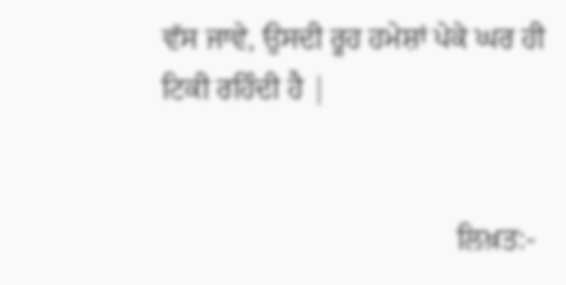ਵੱਸ ਜਾਵੇ, ਉਸਦੀ ਰੂਹ ਹਮੇਸ਼ਾਂ ਪੇਕੇ ਘਰ ਹੀ ਟਿਕੀ ਰਹਿੰਦੀ ਹੈ |


                                       ਲਿਖ਼ਤ:-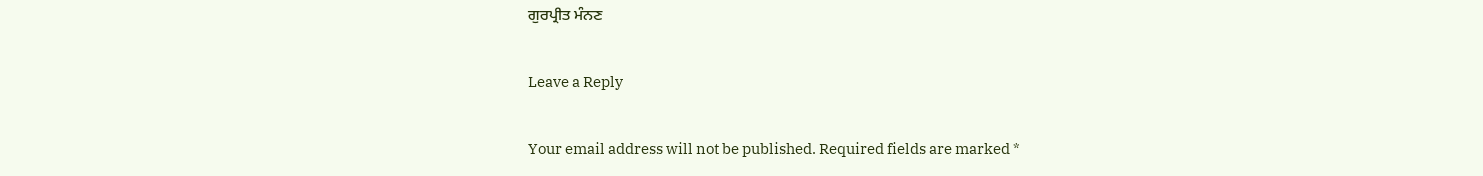ਗੁਰਪ੍ਰੀਤ ਮੰਨਣ

Leave a Reply

Your email address will not be published. Required fields are marked *